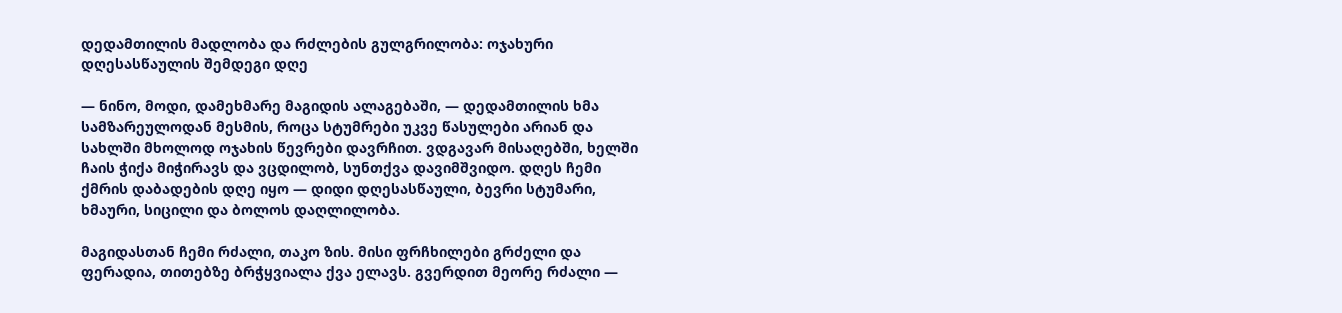დედამთილის მადლობა და რძლების გულგრილობა: ოჯახური დღესასწაულის შემდეგი დღე

— ნინო, მოდი, დამეხმარე მაგიდის ალაგებაში, — დედამთილის ხმა სამზარეულოდან მესმის, როცა სტუმრები უკვე წასულები არიან და სახლში მხოლოდ ოჯახის წევრები დავრჩით. ვდგავარ მისაღებში, ხელში ჩაის ჭიქა მიჭირავს და ვცდილობ, სუნთქვა დავიმშვიდო. დღეს ჩემი ქმრის დაბადების დღე იყო — დიდი დღესასწაული, ბევრი სტუმარი, ხმაური, სიცილი და ბოლოს დაღლილობა.

მაგიდასთან ჩემი რძალი, თაკო ზის. მისი ფრჩხილები გრძელი და ფერადია, თითებზე ბრჭყვიალა ქვა ელავს. გვერდით მეორე რძალი —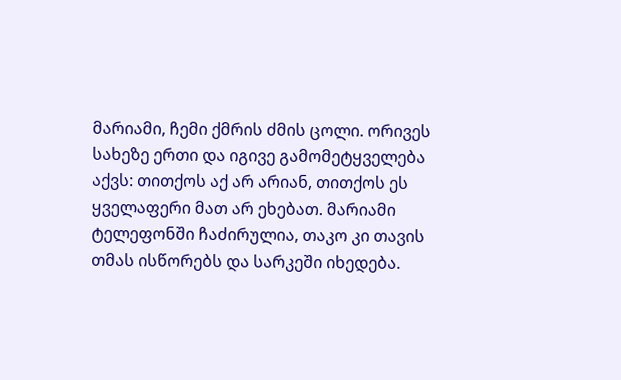მარიამი, ჩემი ქმრის ძმის ცოლი. ორივეს სახეზე ერთი და იგივე გამომეტყველება აქვს: თითქოს აქ არ არიან, თითქოს ეს ყველაფერი მათ არ ეხებათ. მარიამი ტელეფონში ჩაძირულია, თაკო კი თავის თმას ისწორებს და სარკეში იხედება.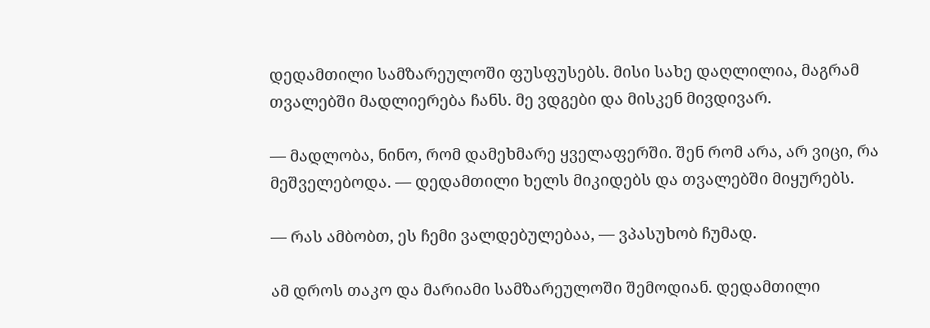დედამთილი სამზარეულოში ფუსფუსებს. მისი სახე დაღლილია, მაგრამ თვალებში მადლიერება ჩანს. მე ვდგები და მისკენ მივდივარ.

— მადლობა, ნინო, რომ დამეხმარე ყველაფერში. შენ რომ არა, არ ვიცი, რა მეშველებოდა. — დედამთილი ხელს მიკიდებს და თვალებში მიყურებს.

— რას ამბობთ, ეს ჩემი ვალდებულებაა, — ვპასუხობ ჩუმად.

ამ დროს თაკო და მარიამი სამზარეულოში შემოდიან. დედამთილი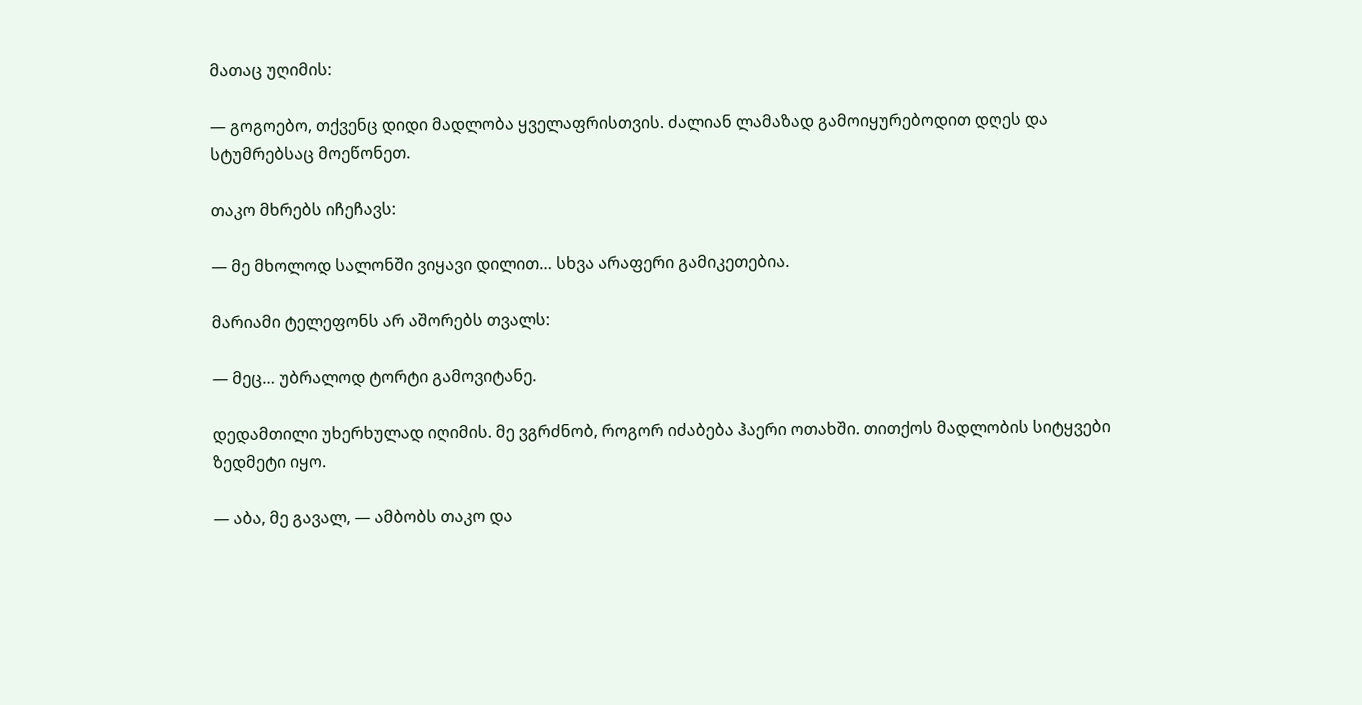მათაც უღიმის:

— გოგოებო, თქვენც დიდი მადლობა ყველაფრისთვის. ძალიან ლამაზად გამოიყურებოდით დღეს და სტუმრებსაც მოეწონეთ.

თაკო მხრებს იჩეჩავს:

— მე მხოლოდ სალონში ვიყავი დილით… სხვა არაფერი გამიკეთებია.

მარიამი ტელეფონს არ აშორებს თვალს:

— მეც… უბრალოდ ტორტი გამოვიტანე.

დედამთილი უხერხულად იღიმის. მე ვგრძნობ, როგორ იძაბება ჰაერი ოთახში. თითქოს მადლობის სიტყვები ზედმეტი იყო.

— აბა, მე გავალ, — ამბობს თაკო და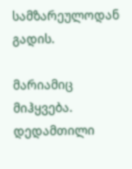სამზარეულოდან გადის.

მარიამიც მიჰყვება. დედამთილი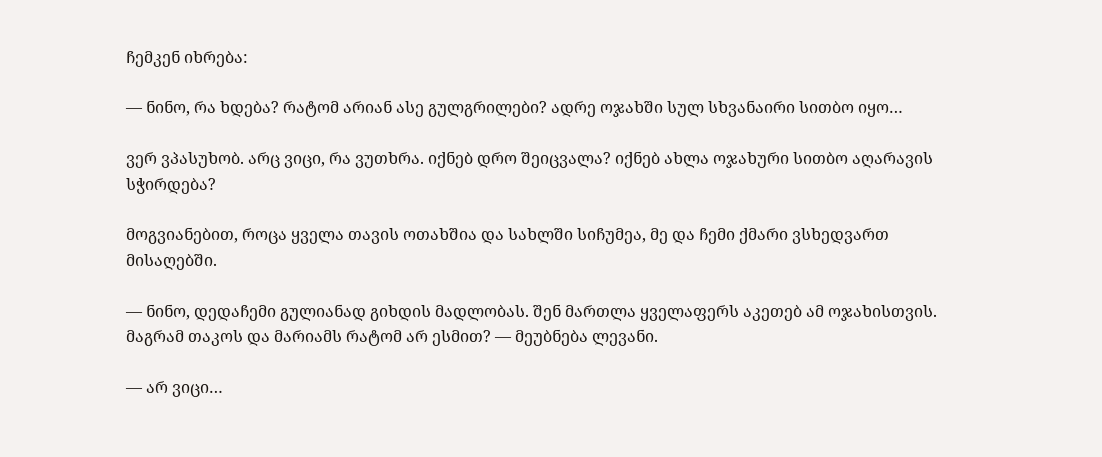ჩემკენ იხრება:

— ნინო, რა ხდება? რატომ არიან ასე გულგრილები? ადრე ოჯახში სულ სხვანაირი სითბო იყო…

ვერ ვპასუხობ. არც ვიცი, რა ვუთხრა. იქნებ დრო შეიცვალა? იქნებ ახლა ოჯახური სითბო აღარავის სჭირდება?

მოგვიანებით, როცა ყველა თავის ოთახშია და სახლში სიჩუმეა, მე და ჩემი ქმარი ვსხედვართ მისაღებში.

— ნინო, დედაჩემი გულიანად გიხდის მადლობას. შენ მართლა ყველაფერს აკეთებ ამ ოჯახისთვის. მაგრამ თაკოს და მარიამს რატომ არ ესმით? — მეუბნება ლევანი.

— არ ვიცი…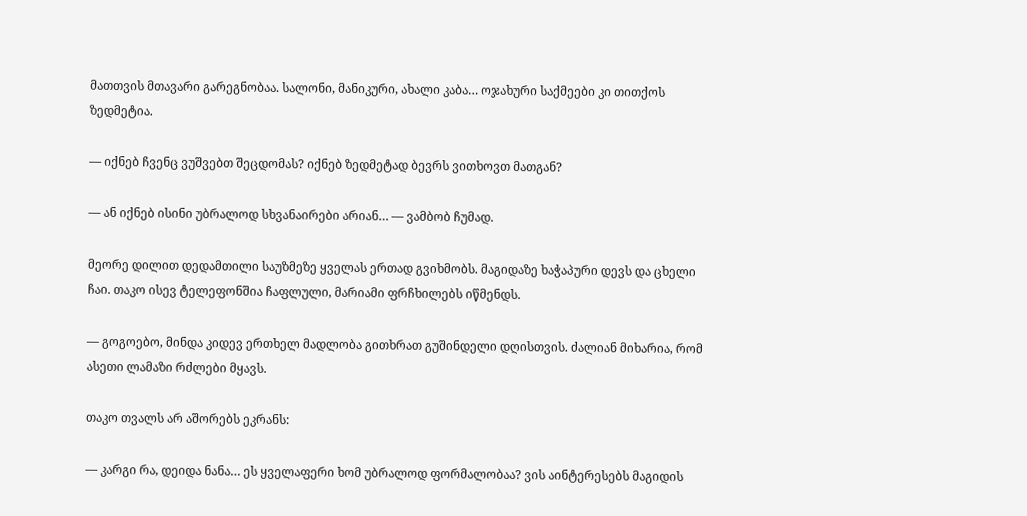მათთვის მთავარი გარეგნობაა. სალონი, მანიკური, ახალი კაბა… ოჯახური საქმეები კი თითქოს ზედმეტია.

— იქნებ ჩვენც ვუშვებთ შეცდომას? იქნებ ზედმეტად ბევრს ვითხოვთ მათგან?

— ან იქნებ ისინი უბრალოდ სხვანაირები არიან… — ვამბობ ჩუმად.

მეორე დილით დედამთილი საუზმეზე ყველას ერთად გვიხმობს. მაგიდაზე ხაჭაპური დევს და ცხელი ჩაი. თაკო ისევ ტელეფონშია ჩაფლული, მარიამი ფრჩხილებს იწმენდს.

— გოგოებო, მინდა კიდევ ერთხელ მადლობა გითხრათ გუშინდელი დღისთვის. ძალიან მიხარია, რომ ასეთი ლამაზი რძლები მყავს.

თაკო თვალს არ აშორებს ეკრანს:

— კარგი რა, დეიდა ნანა… ეს ყველაფერი ხომ უბრალოდ ფორმალობაა? ვის აინტერესებს მაგიდის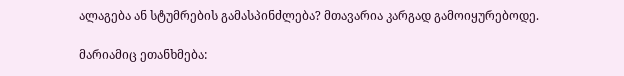ალაგება ან სტუმრების გამასპინძლება? მთავარია კარგად გამოიყურებოდე.

მარიამიც ეთანხმება: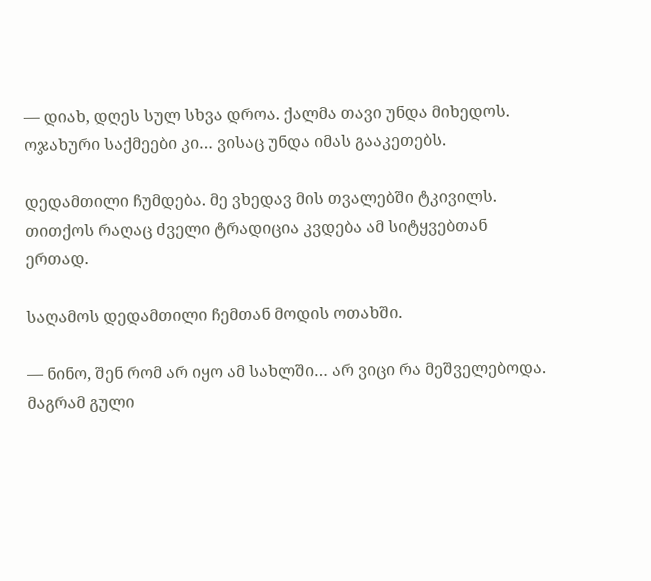— დიახ, დღეს სულ სხვა დროა. ქალმა თავი უნდა მიხედოს. ოჯახური საქმეები კი… ვისაც უნდა იმას გააკეთებს.

დედამთილი ჩუმდება. მე ვხედავ მის თვალებში ტკივილს. თითქოს რაღაც ძველი ტრადიცია კვდება ამ სიტყვებთან ერთად.

საღამოს დედამთილი ჩემთან მოდის ოთახში.

— ნინო, შენ რომ არ იყო ამ სახლში… არ ვიცი რა მეშველებოდა. მაგრამ გული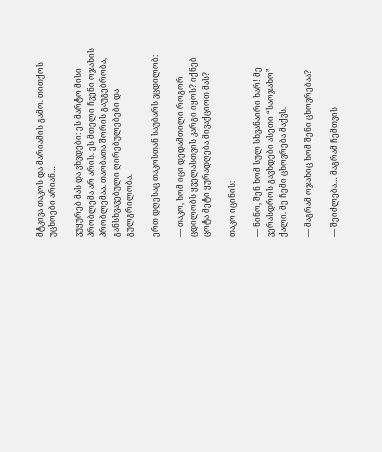მტკივა თაკოს და მარიამის გამო. თითქოს უცხოები არიან…

ვუყურებ მას და ვხვდები: ეს მარტო მისი პრობლემა არ არის. ეს მთელი ჩვენი ოჯახის პრობლემაა. თაობათა შორის გაუგებრობა, განსხვავებული ღირებულებები და გულგრილობა.

ერთ დღესაც თაკოსთან საუბარს ვცდილობ:

— თაკო, ხომ იცი დედამთილი როგორ ცდილობს ყველასთვის კარგი იყოს? იქნებ ცოტა მეტი ყურადღება მივაქციოთ მას?

თაკო იცინის:

— ნინო, შენ ხომ სულ სხვანაირი ხარ! მე ვერასდროს გავხდები ასეთი “საოჯახო” ქალი. მე ჩემი ცხოვრება მაქვს.

— მაგრამ ოჯახიც ხომ შენი ცხოვრებაა?

— შეიძლება… მაგრამ ჩემთვის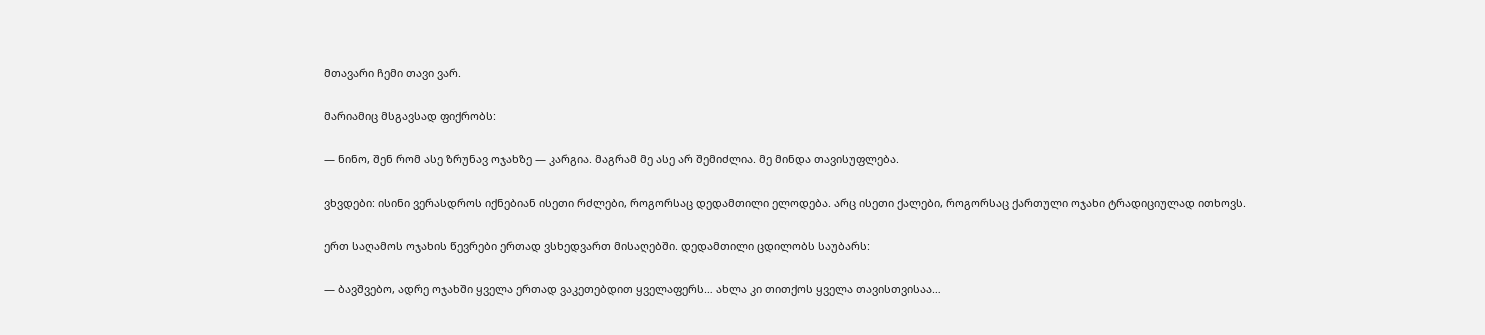მთავარი ჩემი თავი ვარ.

მარიამიც მსგავსად ფიქრობს:

— ნინო, შენ რომ ასე ზრუნავ ოჯახზე — კარგია. მაგრამ მე ასე არ შემიძლია. მე მინდა თავისუფლება.

ვხვდები: ისინი ვერასდროს იქნებიან ისეთი რძლები, როგორსაც დედამთილი ელოდება. არც ისეთი ქალები, როგორსაც ქართული ოჯახი ტრადიციულად ითხოვს.

ერთ საღამოს ოჯახის წევრები ერთად ვსხედვართ მისაღებში. დედამთილი ცდილობს საუბარს:

— ბავშვებო, ადრე ოჯახში ყველა ერთად ვაკეთებდით ყველაფერს… ახლა კი თითქოს ყველა თავისთვისაა…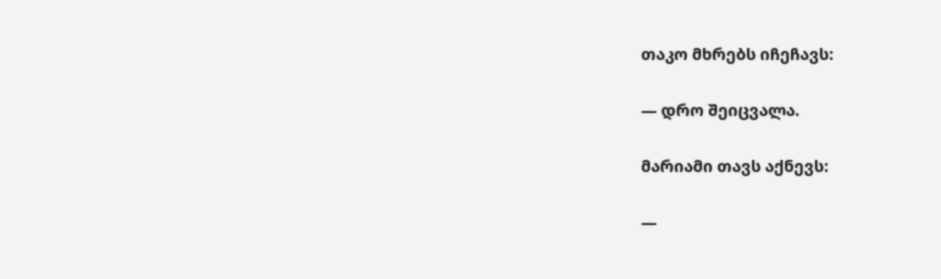თაკო მხრებს იჩეჩავს:

— დრო შეიცვალა.

მარიამი თავს აქნევს:

—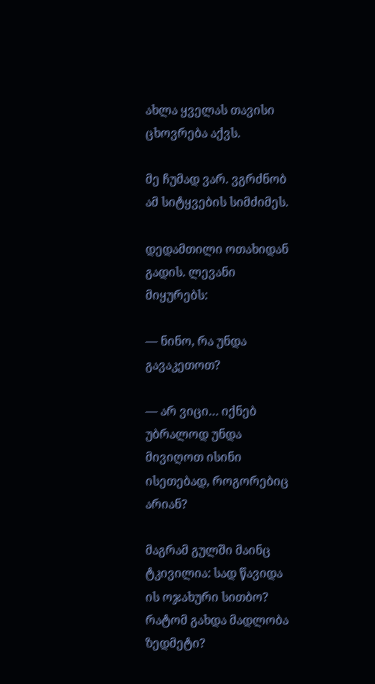ახლა ყველას თავისი ცხოვრება აქვს.

მე ჩუმად ვარ. ვგრძნობ ამ სიტყვების სიმძიმეს.

დედამთილი ოთახიდან გადის. ლევანი მიყურებს:

— ნინო, რა უნდა გავაკეთოთ?

— არ ვიცი… იქნებ უბრალოდ უნდა მივიღოთ ისინი ისეთებად, როგორებიც არიან?

მაგრამ გულში მაინც ტკივილია: სად წავიდა ის ოჯახური სითბო? რატომ გახდა მადლობა ზედმეტი?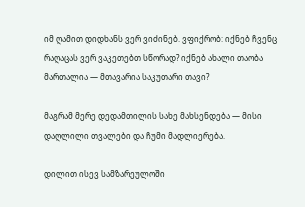იმ ღამით დიდხანს ვერ ვიძინებ. ვფიქრობ: იქნებ ჩვენც რაღაცას ვერ ვაკეთებთ სწორად? იქნებ ახალი თაობა მართალია — მთავარია საკუთარი თავი?

მაგრამ მერე დედამთილის სახე მახსენდება — მისი დაღლილი თვალები და ჩუმი მადლიერება.

დილით ისევ სამზარეულოში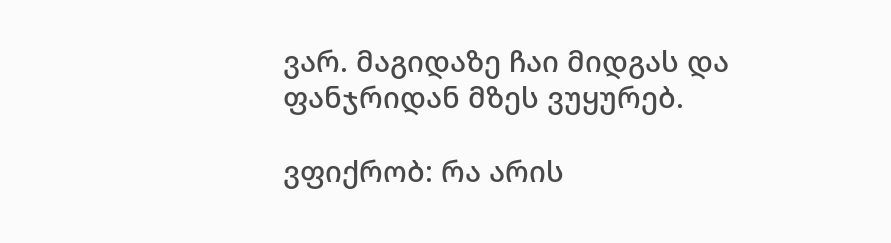ვარ. მაგიდაზე ჩაი მიდგას და ფანჯრიდან მზეს ვუყურებ.

ვფიქრობ: რა არის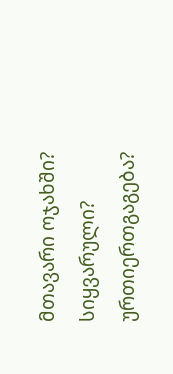მთავარი ოჯახში? სიყვარული? ურთიერთგაგება?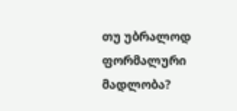თუ უბრალოდ ფორმალური მადლობა?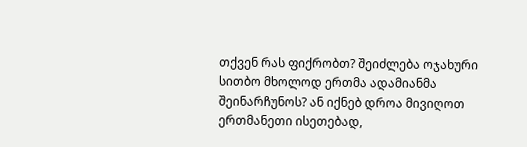თქვენ რას ფიქრობთ? შეიძლება ოჯახური სითბო მხოლოდ ერთმა ადამიანმა შეინარჩუნოს? ან იქნებ დროა მივიღოთ ერთმანეთი ისეთებად,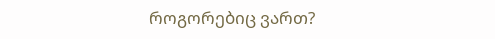როგორებიც ვართ?